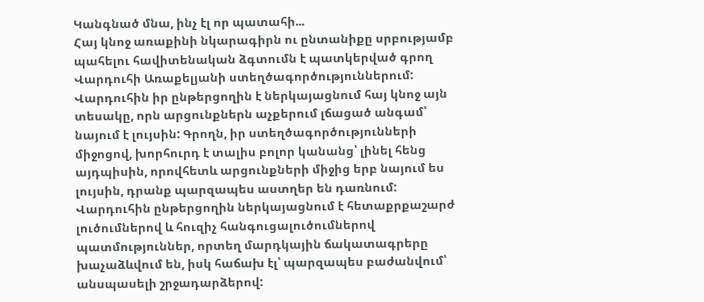Կանգնած մնա, ինչ էլ որ պատահի...
Հայ կնոջ առաքինի նկարագիրն ու ընտանիքը սրբությամբ պահելու հավիտենական ձգտումն է պատկերված գրող Վարդուհի Առաքելյանի ստեղծագործություններում: Վարդուհին իր ընթերցողին է ներկայացնում հայ կնոջ այն տեսակը, որն արցունքներն աչքերում լճացած անգամ՝ նայում է լույսին: Գրողն, իր ստեղծագործությունների միջոցով, խորհուրդ է տալիս բոլոր կանանց՝ լինել հենց այդպիսին, որովհետև արցունքների միջից երբ նայում ես լույսին, դրանք պարզապես աստղեր են դառնում: Վարդուհին ընթերցողին ներկայացնում է հետաքրքաշարժ լուծումներով և հուզիչ հանգուցալուծումներով պատմություններ, որտեղ մարդկային ճակատագրերը խաչաձևվում են, իսկ հաճախ էլ՝ պարզապես բաժանվում՝ անսպասելի շրջադարձերով: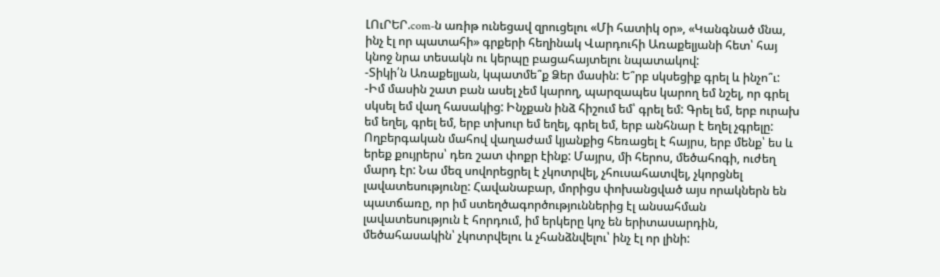ԼՈւՐԵՐ.com-ն առիթ ունեցավ զրուցելու «Մի հատիկ օր», «Կանգնած մնա, ինչ էլ որ պատահի» գրքերի հեղինակ Վարդուհի Առաքելյանի հետ՝ հայ կնոջ նրա տեսակն ու կերպը բացահայտելու նպատակով:
-Տիկի՛ն Առաքելյան, կպատմե՞ք Ձեր մասին: Ե՞րբ սկսեցիք գրել և ինչո՞ւ:
-Իմ մասին շատ բան ասել չեմ կարող, պարզապես կարող եմ նշել, որ գրել սկսել եմ վաղ հասակից: Ինչքան ինձ հիշում եմ՝ գրել եմ: Գրել եմ, երբ ուրախ եմ եղել, գրել եմ, երբ տխուր եմ եղել, գրել եմ, երբ անհնար է եղել չգրելը: Ողբերգական մահով վաղաժամ կյանքից հեռացել է հայրս, երբ մենք՝ ես և երեք քույրերս՝ դեռ շատ փոքր էինք: Մայրս, մի հերոս, մեծահոգի, ուժեղ մարդ էր: Նա մեզ սովորեցրել է չկոտրվել, չհուսահատվել, չկորցնել լավատեսությունը: Հավանաբար, մորիցս փոխանցված այս որակներն են պատճառը, որ իմ ստեղծագործություններից էլ անսահման լավատեսություն է հորդում, իմ երկերը կոչ են երիտասարդին, մեծահասակին՝ չկոտրվելու և չհանձնվելու՝ ինչ էլ որ լինի: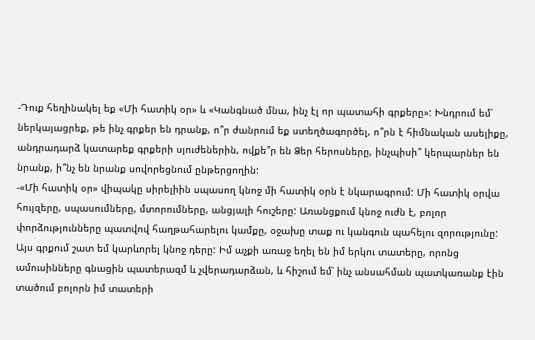-Դուք հեղինակել եք «Մի հատիկ օր» և «Կանգնած մնա, ինչ էլ որ պատահի գրքերը»: Խնդրում եմ՝ ներկայացրեք, թե ինչ գրքեր են դրանք, ո՞ր ժանրում եք ստեղծագործել, ո՞րն է հիմնական ասելիքը, անդրադարձ կատարեք գրքերի սյուժեներին, ովքե՞ր են Ձեր հերոսները, ինչպիսի՞ կերպարներ են նրանք, ի՞նչ են նրանք սովորեցնում ընթերցողին:
-«Մի հատիկ օր» վիպակը սիրելիին սպասող կնոջ մի հատիկ օրն է նկարագրում: Մի հատիկ օրվա հույզերը, սպասումները, մտորումները, անցյալի հուշերը: Առանցքում կնոջ ուժն է, բոլոր փորձությունները պատվով հաղթահարելու կամքը, օջախը տաք ու կանգուն պահելու զորությունը: Այս գրքում շատ եմ կարևորել կնոջ դերը: Իմ աչքի առաջ եղել են իմ երկու տատերը, որոնց ամուսինները գնացին պատերազմ և չվերադարձան, և հիշում եմ՝ ինչ անսահման պատկառանք էին տածում բոլորն իմ տատերի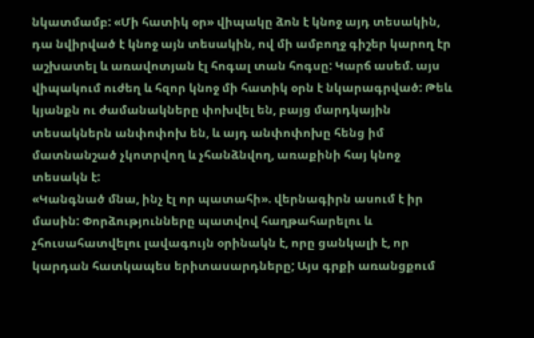նկատմամբ: «Մի հատիկ օր» վիպակը ձոն է կնոջ այդ տեսակին, դա նվիրված է կնոջ այն տեսակին, ով մի ամբողջ գիշեր կարող էր աշխատել և առավոտյան էլ հոգալ տան հոգսը: Կարճ ասեմ. այս վիպակում ուժեղ և հզոր կնոջ մի հատիկ օրն է նկարագրված: Թեև կյանքն ու ժամանակները փոխվել են, բայց մարդկային տեսակներն անփոփոխ են, և այդ անփոփոխը հենց իմ մատնանշած չկոտրվող և չհանձնվող, առաքինի հայ կնոջ տեսակն է:
«Կանգնած մնա, ինչ էլ որ պատահի». վերնագիրն ասում է իր մասին: Փորձությունները պատվով հաղթահարելու և չհուսահատվելու լավագույն օրինակն է, որը ցանկալի է, որ կարդան հատկապես երիտասարդները; Այս գրքի առանցքում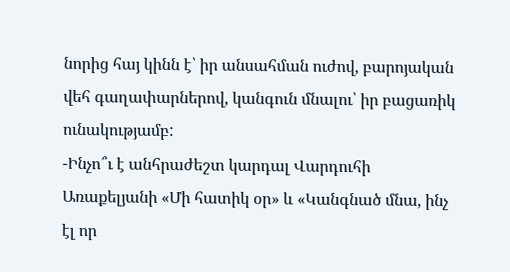նորից հայ կինն է՝ իր անսահման ուժով, բարոյական վեհ գաղափարներով, կանգուն մնալու՝ իր բացառիկ ունակությամբ:
-Ինչո՞ւ է անհրաժեշտ կարդալ Վարդուհի Առաքելյանի «Մի հատիկ օր» և «Կանգնած մնա, ինչ էլ որ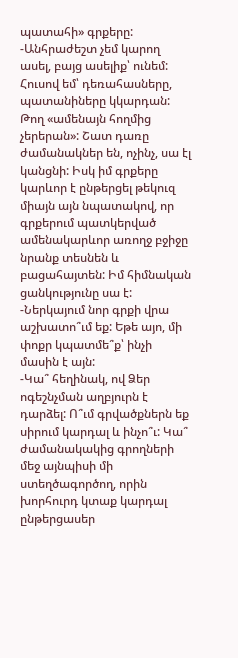պատահի» գրքերը:
-Անհրաժեշտ չեմ կարող ասել, բայց ասելիք՝ ունեմ: Հուսով եմ՝ դեռահասները, պատանիները կկարդան: Թող «ամենայն հողմից չերերան»: Շատ դառը ժամանակներ են, ոչինչ, սա էլ կանցնի: Իսկ իմ գրքերը կարևոր է ընթերցել թեկուզ միայն այն նպատակով, որ գրքերում պատկերված ամենակարևոր առողջ բջիջը նրանք տեսնեն և բացահայտեն: Իմ հիմնական ցանկությունը սա է:
-Ներկայում նոր գրքի վրա աշխատո՞ւմ եք: Եթե այո, մի փոքր կպատմե՞ք՝ ինչի մասին է այն:
-Կա՞ հեղինակ, ով Ձեր ոգեշնչման աղբյուրն է դարձել: Ո՞ւմ գրվածքներն եք սիրում կարդալ և ինչո՞ւ: Կա՞ ժամանակակից գրողների մեջ այնպիսի մի ստեղծագործող, որին խորհուրդ կտաք կարդալ ընթերցասեր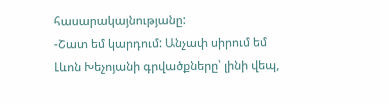հասարակայնությանը:
-Շատ եմ կարդում: Անչափ սիրում եմ Լևոն Խեչոյանի գրվածքները՝ լինի վեպ,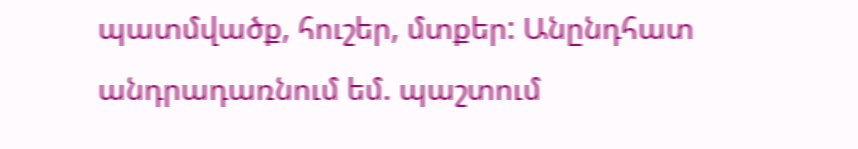պատմվածք, հուշեր, մտքեր: Անընդհատ անդրադառնում եմ. պաշտում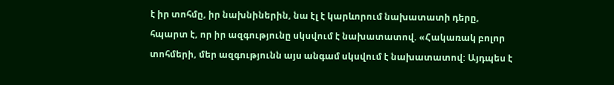է իր տոհմը, իր նախնիներին, նա էլ է կարևորում նախատատի դերը, հպարտ է, որ իր ազգությունը սկսվում է նախատատով. «Հակառակ բոլոր տոհմերի, մեր ազգությունն այս անգամ սկսվում է նախատատով: Այդպես է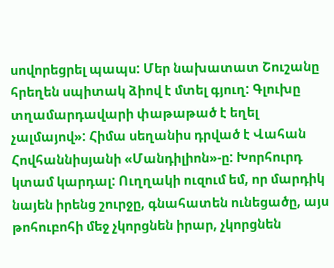սովորեցրել պապս: Մեր նախատատ Շուշանը հրեղեն սպիտակ ձիով է մտել գյուղ: Գլուխը տղամարդավարի փաթաթած է եղել չալմայով»: Հիմա սեղանիս դրված է Վահան Հովհաննիսյանի «Մանդիլիոն»-ը: Խորհուրդ կտամ կարդալ: Ուղղակի ուզում եմ, որ մարդիկ նայեն իրենց շուրջը, գնահատեն ունեցածը, այս թոհուբոհի մեջ չկորցնեն իրար, չկորցնեն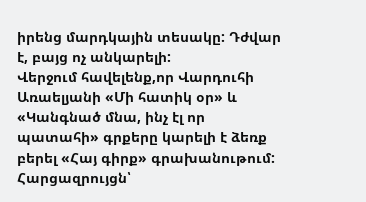իրենց մարդկային տեսակը: Դժվար է, բայց ոչ անկարելի:
Վերջում հավելենք,որ Վարդուհի Առաելյանի «Մի հատիկ օր» և «Կանգնած մնա, ինչ էլ որ պատահի» գրքերը կարելի է ձեռք բերել «Հայ գիրք» գրախանութում:
Հարցազրույցն՝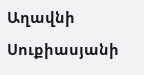Աղավնի Սուքիասյանի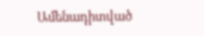Ամենադիտված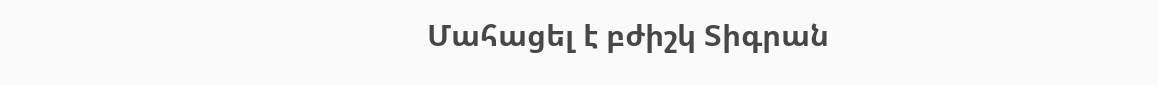Մահացել է բժիշկ Տիգրան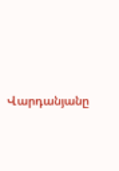Վարդանյանը